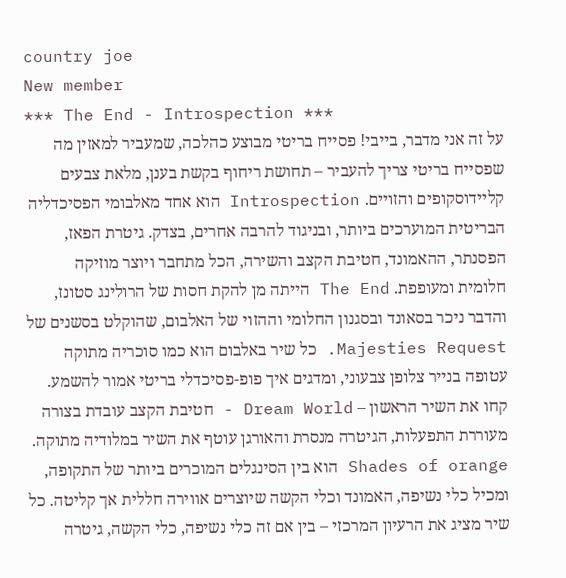country joe
New member
*** The End - Introspection ***
על זה אני מדבר, בייבי! פסייח בריטי מבוצע כהלכה, שמעביר למאזין מה שפסייח בריטי צריך להעביר – תחושת ריחוף בקשת בענן, מלאת צבעים קליידוסקופים והזויים. Introspection הוא אחד מאלבומי הפסיכדליה הבריטית המוערכים ביותר, ובניגוד להרבה אחרים, בצדק. גיטרת הפאז, הפסנתר, ההאמונד, חטיבת הקצב והשירה, הכל מתחבר ויוצר מוזיקה חלומית ומעופפת. The End הייתה מן להקת חסות של הרולינג סטונז, והדבר ניכר בסאונד ובסגנון החלומי וההזוי של האלבום, שהוקלט בסשנים של Majesties Request. כל שיר באלבום הוא כמו סוכריה מתוקה עטופה בנייר צלופן צבעוני, ומדגים איך פופ-פסיכדלי בריטי אמור להשמע. קחו את השיר הראשון – Dream World - חטיבת הקצב עובדת בצורה מעוררת התפעלות, הגיטרה מנסרת והאורגן עוטף את השיר במלודיה מתוקה. Shades of orange הוא בין הסינגלים המוכרים ביותר של התקופה, ומכיל כלי נשיפה, האמונד וכלי הקשה שיוצרים אווירה חללית אך קליטה. כל שיר מציג את הרעיון המרכזי – בין אם זה כלי נשיפה, כלי הקשה, גיטרה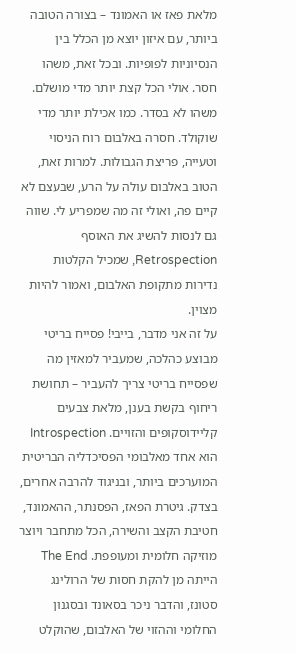מלאת פאז או האמונד – בצורה הטובה ביותר, עם איזון יוצא מן הכלל בין הנסיוניות לפופיות. ובכל זאת, משהו חסר. אולי הכל קצת יותר מדי מושלם. משהו לא בסדר. כמו אכילת יותר מדי שוקולד. חסרה באלבום רוח הניסוי וטעייה, פריצת הגבולות. למרות זאת, הטוב באלבום עולה על הרע, שבעצם לא קיים פה, ואולי זה מה שמפריע לי. שווה גם לנסות להשיג את האוסף Retrospection, שמכיל הקלטות נדירות מתקופת האלבום, ואמור להיות מצוין.
על זה אני מדבר, בייבי! פסייח בריטי מבוצע כהלכה, שמעביר למאזין מה שפסייח בריטי צריך להעביר – תחושת ריחוף בקשת בענן, מלאת צבעים קליידוסקופים והזויים. Introspection הוא אחד מאלבומי הפסיכדליה הבריטית המוערכים ביותר, ובניגוד להרבה אחרים, בצדק. גיטרת הפאז, הפסנתר, ההאמונד, חטיבת הקצב והשירה, הכל מתחבר ויוצר מוזיקה חלומית ומעופפת. The End הייתה מן להקת חסות של הרולינג סטונז, והדבר ניכר בסאונד ובסגנון החלומי וההזוי של האלבום, שהוקלט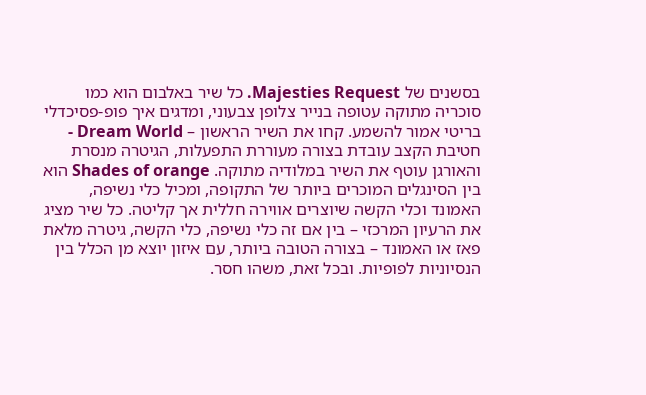בסשנים של Majesties Request. כל שיר באלבום הוא כמו סוכריה מתוקה עטופה בנייר צלופן צבעוני, ומדגים איך פופ-פסיכדלי בריטי אמור להשמע. קחו את השיר הראשון – Dream World - חטיבת הקצב עובדת בצורה מעוררת התפעלות, הגיטרה מנסרת והאורגן עוטף את השיר במלודיה מתוקה. Shades of orange הוא בין הסינגלים המוכרים ביותר של התקופה, ומכיל כלי נשיפה, האמונד וכלי הקשה שיוצרים אווירה חללית אך קליטה. כל שיר מציג את הרעיון המרכזי – בין אם זה כלי נשיפה, כלי הקשה, גיטרה מלאת פאז או האמונד – בצורה הטובה ביותר, עם איזון יוצא מן הכלל בין הנסיוניות לפופיות. ובכל זאת, משהו חסר.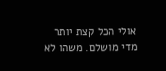אולי הכל קצת יותר מדי מושלם. משהו לא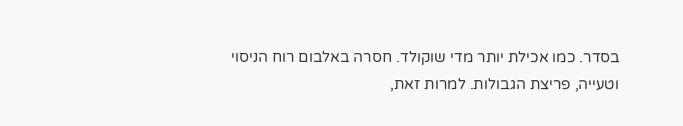בסדר. כמו אכילת יותר מדי שוקולד. חסרה באלבום רוח הניסוי וטעייה, פריצת הגבולות. למרות זאת,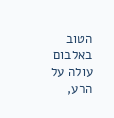הטוב באלבום עולה על הרע,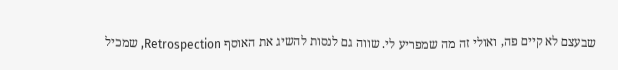שבעצם לא קיים פה, ואולי זה מה שמפריע לי. שווה גם לנסות להשיג את האוסף Retrospection, שמכיל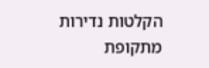הקלטות נדירות מתקופת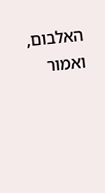האלבום, ואמור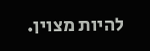להיות מצוין.